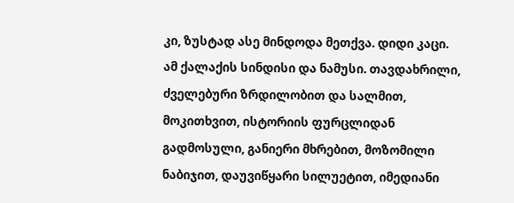კი, ზუსტად ასე მინდოდა მეთქვა. დიდი კაცი. ამ ქალაქის სინდისი და ნამუსი. თავდახრილი, ძველებური ზრდილობით და სალმით, მოკითხვით, ისტორიის ფურცლიდან გადმოსული, განიერი მხრებით, მოზომილი ნაბიჯით, დაუვიწყარი სილუეტით, იმედიანი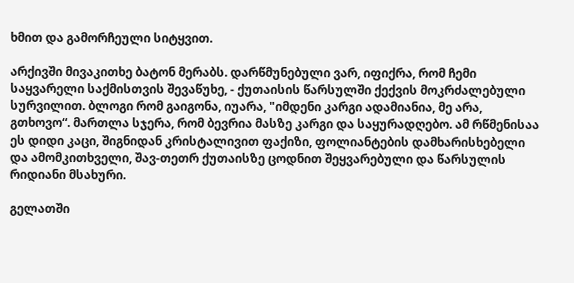ხმით და გამორჩეული სიტყვით.

არქივში მივაკითხე ბატონ მერაბს. დარწმუნებული ვარ, იფიქრა, რომ ჩემი საყვარელი საქმისთვის შევაწუხე, - ქუთაისის წარსულში ქექვის მოკრძალებული სურვილით. ბლოგი რომ გაიგონა, იუარა, "იმდენი კარგი ადამიანია, მე არა, გთხოვო“. მართლა სჯერა, რომ ბევრია მასზე კარგი და საყურადღებო. ამ რწმენისაა ეს დიდი კაცი, შიგნიდან კრისტალივით ფაქიზი, ფოლიანტების დამხარისხებელი და ამომკითხველი, შავ-თეთრ ქუთაისზე ცოდნით შეყვარებული და წარსულის რიდიანი მსახური.

გელათში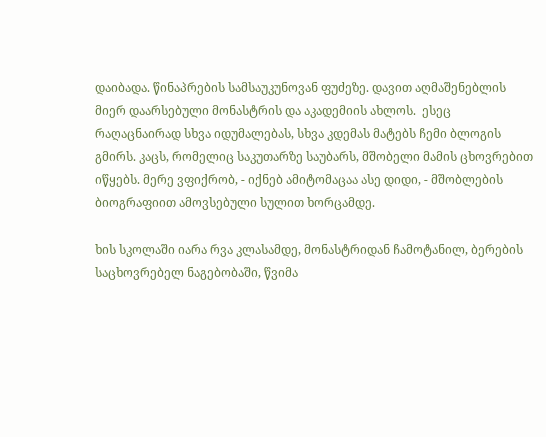დაიბადა. წინაპრების სამსაუკუნოვან ფუძეზე. დავით აღმაშენებლის მიერ დაარსებული მონასტრის და აკადემიის ახლოს.  ესეც რაღაცნაირად სხვა იდუმალებას, სხვა კდემას მატებს ჩემი ბლოგის გმირს. კაცს, რომელიც საკუთარზე საუბარს, მშობელი მამის ცხოვრებით იწყებს. მერე ვფიქრობ, - იქნებ ამიტომაცაა ასე დიდი, - მშობლების ბიოგრაფიით ამოვსებული სულით ხორცამდე.

ხის სკოლაში იარა რვა კლასამდე, მონასტრიდან ჩამოტანილ, ბერების საცხოვრებელ ნაგებობაში, წვიმა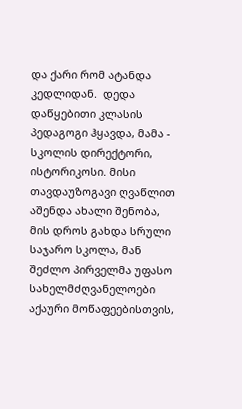და ქარი რომ ატანდა კედლიდან.  დედა დაწყებითი კლასის პედაგოგი ჰყავდა, მამა - სკოლის დირექტორი, ისტორიკოსი. მისი თავდაუზოგავი ღვაწლით აშენდა ახალი შენობა, მის დროს გახდა სრული საჯარო სკოლა, მან შეძლო პირველმა უფასო სახელმძღვანელოები აქაური მოწაფეებისთვის,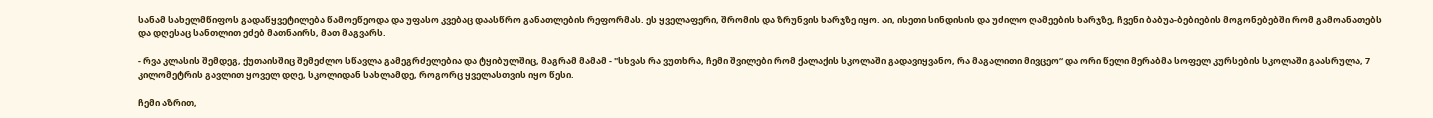სანამ სახელმწიფოს გადაწყვეტილება წამოეწეოდა და უფასო კვებაც დაასწრო განათლების რეფორმას. ეს ყველაფერი, შრომის და ზრუნვის ხარჯზე იყო. აი, ისეთი სინდისის და უძილო ღამეების ხარჯზე, ჩვენი ბაბუა-ბებიების მოგონებებში რომ გამოანათებს და დღესაც სანთლით ეძებ მათნაირს, მათ მაგვარს.

- რვა კლასის შემდეგ, ქუთაისშიც შემეძლო სწავლა გამეგრძელებია და ტყიბულშიც, მაგრამ მამამ - "სხვას რა ვუთხრა, ჩემი შვილები რომ ქალაქის სკოლაში გადავიყვანო, რა მაგალითი მივცეო“ და ორი წელი მერაბმა სოფელ კურსების სკოლაში გაასრულა, 7 კილომეტრის გავლით ყოველ დღე, სკოლიდან სახლამდე, როგორც ყველასთვის იყო წესი.

ჩემი აზრით,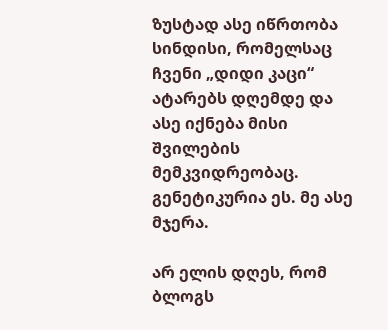ზუსტად ასე იწრთობა სინდისი, რომელსაც ჩვენი „დიდი კაცი“ ატარებს დღემდე და ასე იქნება მისი შვილების მემკვიდრეობაც. გენეტიკურია ეს. მე ასე მჯერა.

არ ელის დღეს, რომ ბლოგს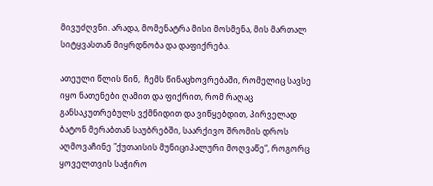მივუძღვნი. არადა, მომენატრა მისი მოსმენა, მის მართალ სიტყვასთან მიყრდნობა და დაფიქრება.

ათეული წლის წინ,  ჩემს წინაცხოვრებაში, რომელიც სავსე იყო ნათენები ღამით და ფიქრით, რომ რაღაც განსაკუთრებულს ვქმნიდით და ვიწყებდით, პირველად ბატონ მერაბთან საუბრებში, საარქივო შრომის დროს  აღმოვაჩინე "ქუთაისის მუნიციპალური მოღვაწე“, როგორც ყოველთვის საჭირო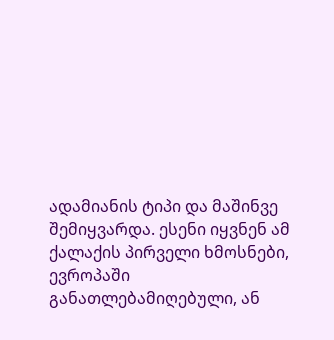ადამიანის ტიპი და მაშინვე შემიყვარდა. ესენი იყვნენ ამ ქალაქის პირველი ხმოსნები, ევროპაში განათლებამიღებული, ან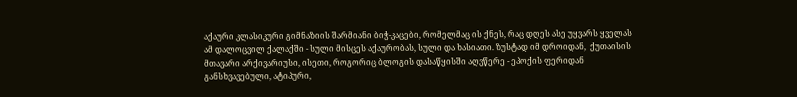აქაური კლასიკური გიმნაზიის შარმიანი ბიჭ-კაცები, რომელმაც ის ქნეს, რაც დღეს ასე უყვარს ყველას ამ დალოცვილ ქალაქში - სული მისცეს აქაურობას, სული და ხასიათი. ზუსტად იმ დროიდან,  ქუთაისის მთავარი არქივარიუსი, ისეთი, როგორიც ბლოგის დასაწყისში აღვწერე - ეპოქის ფერიდან განსხვავებული, ატიპური,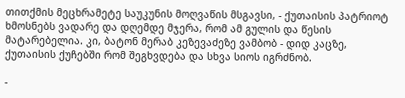თითქმის მეცხრამეტე საუკუნის მოღვაწის მსგავსი, - ქუთაისის პატრიოტ ხმოსნებს ვადარე და დღემდე მჯერა, რომ ამ გულის და წესის მატარებელია. კი, ბატონ მერაბ კეზევაძეზე ვამბობ - დიდ კაცზე, ქუთაისის ქუჩებში რომ შეგხვდება და სხვა სიოს იგრძნობ.

-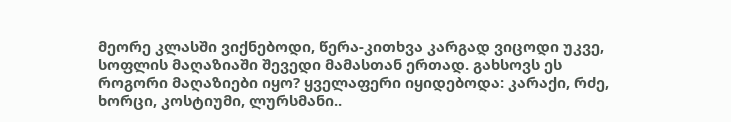მეორე კლასში ვიქნებოდი, წერა-კითხვა კარგად ვიცოდი უკვე, სოფლის მაღაზიაში შევედი მამასთან ერთად. გახსოვს ეს როგორი მაღაზიები იყო? ყველაფერი იყიდებოდა: კარაქი, რძე, ხორცი, კოსტიუმი, ლურსმანი..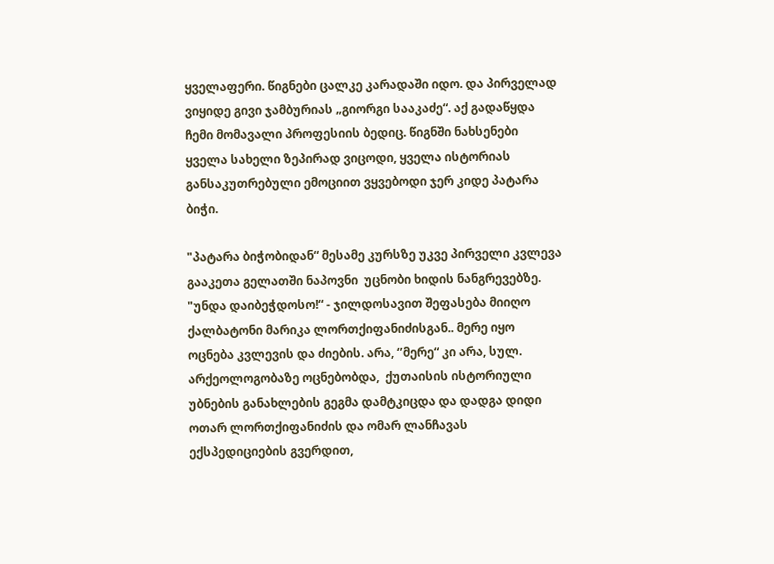ყველაფერი. წიგნები ცალკე კარადაში იდო. და პირველად ვიყიდე გივი ჯამბურიას „გიორგი სააკაძე“. აქ გადაწყდა ჩემი მომავალი პროფესიის ბედიც. წიგნში ნახსენები ყველა სახელი ზეპირად ვიცოდი, ყველა ისტორიას განსაკუთრებული ემოციით ვყვებოდი ჯერ კიდე პატარა ბიჭი.

"პატარა ბიჭობიდან“ მესამე კურსზე უკვე პირველი კვლევა გააკეთა გელათში ნაპოვნი  უცნობი ხიდის ნანგრევებზე. "უნდა დაიბეჭდოსო!“ - ჯილდოსავით შეფასება მიიღო ქალბატონი მარიკა ლორთქიფანიძისგან.. მერე იყო ოცნება კვლევის და ძიების. არა, ‘’მერე“ კი არა, სულ. არქეოლოგობაზე ოცნებობდა,  ქუთაისის ისტორიული უბნების განახლების გეგმა დამტკიცდა და დადგა დიდი ოთარ ლორთქიფანიძის და ომარ ლანჩავას ექსპედიციების გვერდით,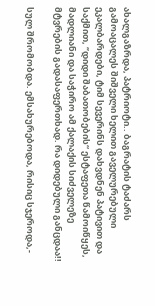ახალგაზრდა, პატრიოტი.. ბაგრატის ტაძარს გამოაცალეს შიშველი ხელით გაველურებული ეკალბარდები, ტიმ სევერინს დახვდნენ პატივით და საქმით, ‘’დიდი შაბათობების“ ესტაფეთა წამოიწყეს, მადლიანი და საჭირო ამ ქალაქის სიძველეზე მტვრების გადასაფერთხად. რა დიდებული განცდაა!!

სულ შრომობდა. ემსახურებოდა, რისიც სჯეროდა,-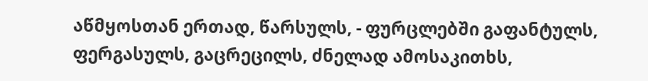აწმყოსთან ერთად, წარსულს, - ფურცლებში გაფანტულს, ფერგასულს, გაცრეცილს, ძნელად ამოსაკითხს,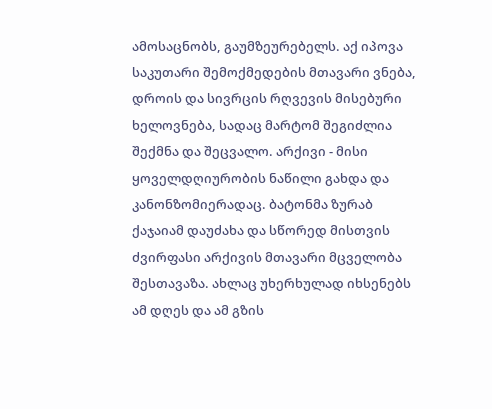ამოსაცნობს, გაუმზეურებელს. აქ იპოვა საკუთარი შემოქმედების მთავარი ვნება, დროის და სივრცის რღვევის მისებური ხელოვნება, სადაც მარტომ შეგიძლია შექმნა და შეცვალო. არქივი - მისი ყოველდღიურობის ნაწილი გახდა და კანონზომიერადაც. ბატონმა ზურაბ ქაჯაიამ დაუძახა და სწორედ მისთვის ძვირფასი არქივის მთავარი მცველობა შესთავაზა. ახლაც უხერხულად იხსენებს ამ დღეს და ამ გზის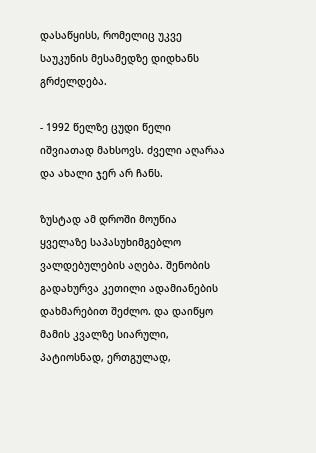დასაწყისს, რომელიც უკვე საუკუნის მესამედზე დიდხანს გრძელდება.

- 1992 წელზე ცუდი წელი იშვიათად მახსოვს. ძველი აღარაა და ახალი ჯერ არ ჩანს.

ზუსტად ამ დროში მოუწია ყველაზე საპასუხიმგებლო ვალდებულების აღება. შენობის გადახურვა კეთილი ადამიანების დახმარებით შეძლო. და დაიწყო მამის კვალზე სიარული, პატიოსნად, ერთგულად,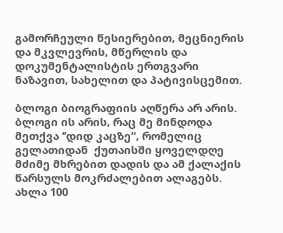გამორჩეული წესიერებით, მეცნიერის და მკვლევრის, მწერლის და დოკუმენტალისტის ერთგვარი ნაზავით, სახელით და პატივისცემით.

ბლოგი ბიოგრაფიის აღწერა არ არის. ბლოგი ის არის, რაც მე მინდოდა მეთქვა ‘’დიდ კაცზე“, რომელიც გელათიდან  ქუთაისში ყოველდღე  მძიმე მხრებით დადის და ამ ქალაქის წარსულს მოკრძალებით ალაგებს. ახლა 100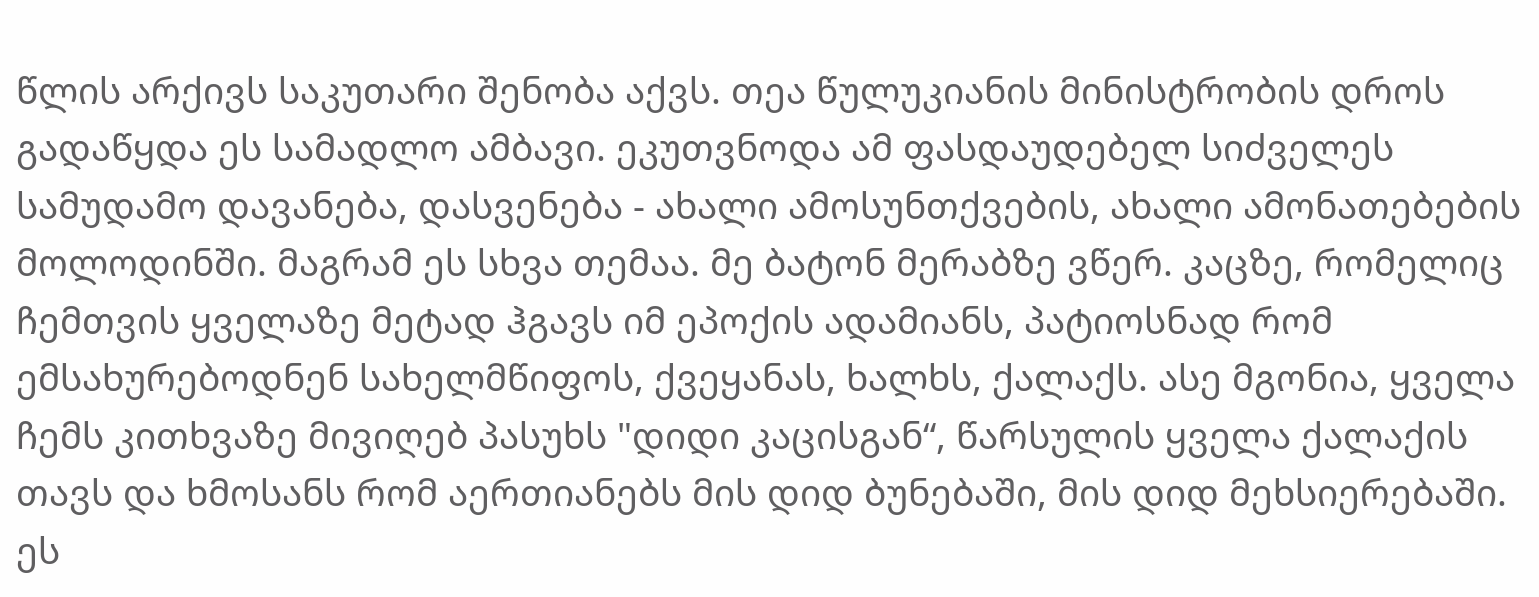წლის არქივს საკუთარი შენობა აქვს. თეა წულუკიანის მინისტრობის დროს გადაწყდა ეს სამადლო ამბავი. ეკუთვნოდა ამ ფასდაუდებელ სიძველეს სამუდამო დავანება, დასვენება - ახალი ამოსუნთქვების, ახალი ამონათებების მოლოდინში. მაგრამ ეს სხვა თემაა. მე ბატონ მერაბზე ვწერ. კაცზე, რომელიც ჩემთვის ყველაზე მეტად ჰგავს იმ ეპოქის ადამიანს, პატიოსნად რომ ემსახურებოდნენ სახელმწიფოს, ქვეყანას, ხალხს, ქალაქს. ასე მგონია, ყველა ჩემს კითხვაზე მივიღებ პასუხს "დიდი კაცისგან“, წარსულის ყველა ქალაქის თავს და ხმოსანს რომ აერთიანებს მის დიდ ბუნებაში, მის დიდ მეხსიერებაში. ეს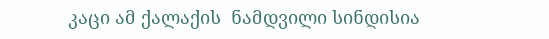კაცი ამ ქალაქის  ნამდვილი სინდისია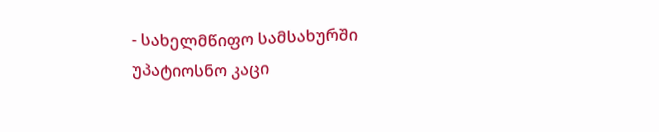- სახელმწიფო სამსახურში უპატიოსნო კაცი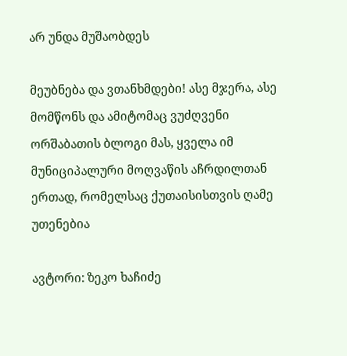არ უნდა მუშაობდეს

მეუბნება და ვთანხმდები! ასე მჯერა, ასე მომწონს და ამიტომაც ვუძღვენი ორშაბათის ბლოგი მას, ყველა იმ მუნიციპალური მოღვაწის აჩრდილთან ერთად, რომელსაც ქუთაისისთვის ღამე უთენებია

ავტორი: ზეკო ხაჩიძე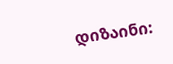დიზაინი: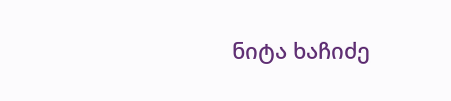ნიტა ხაჩიძე